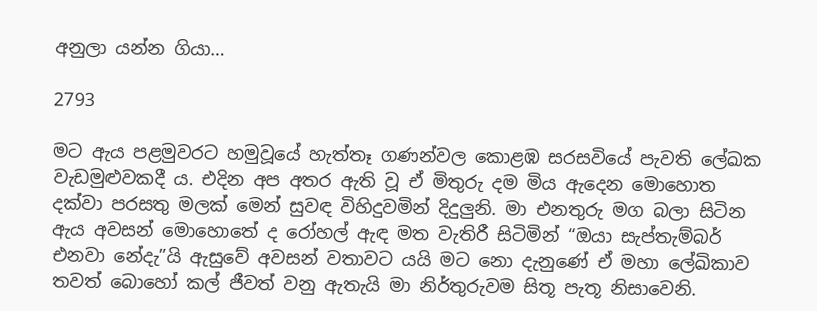අනුලා යන්න ගියා…

2793

මට ඇය පළමුවරට හමුවූයේ හැත්තෑ ගණන්වල කොළඹ සරසවියේ පැවති ලේඛක වැඩමුළුවකදී ය. එදින අප අතර ඇති වූ ඒ මිතුරු දම මිය ඇදෙන මොහොත දක්වා පරසතු මලක් මෙන් සුවඳ විහිදුවමින් දිදුලුනි. මා එනතුරු මග බලා සිටින ඇය අවසන් මොහොතේ ද රෝහල් ඇඳ මත වැතිරී සිටිමින් “ඔයා සැප්තැම්බර් එනවා නේදැ”යි ඇසුවේ අවසන් වතාවට යයි මට නො දැනුණේ ඒ මහා ලේඛිකාව තවත් බොහෝ කල් ජීවත් වනු ඇතැයි මා නිර්තුරුවම සිතූ පැතූ නිසාවෙනි.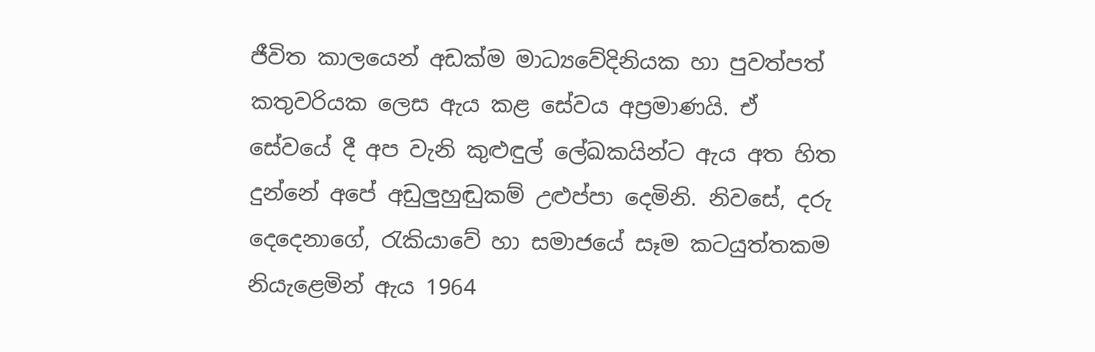ජීවිත කාලයෙන් අඩක්ම මාධ්‍යවේදිනියක හා පුවත්පත් කතුවරියක ලෙස ඇය කළ සේවය අප්‍රමාණයි. ඒ සේවයේ දී අප වැනි කුළුඳුල් ලේඛකයින්ට ඇය අත හිත දුන්නේ අපේ අඩුලුහුඬුකම් උළුප්පා දෙමිනි. නිවසේ, දරු දෙදෙනාගේ, රැකියාවේ හා සමාජයේ සෑම කටයුත්තකම නියැළෙමින් ඇය 1964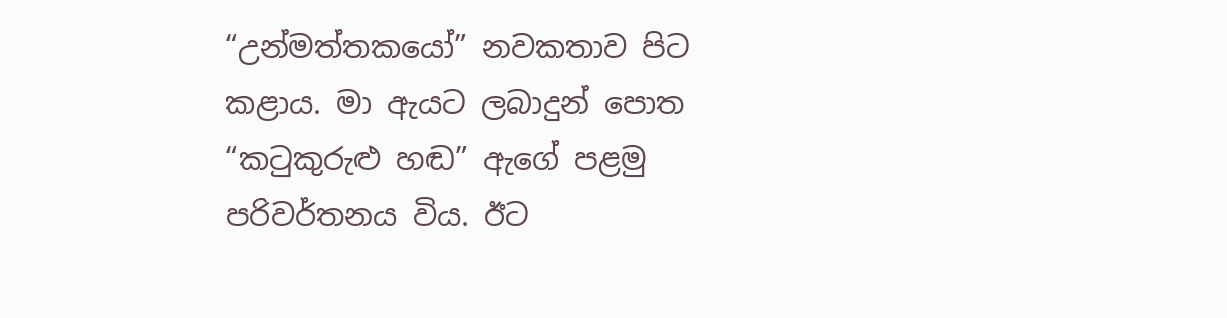“උන්මත්තකයෝ” නවකතාව පිට කළාය. මා ඇයට ලබාදුන් පොත “කටුකුරුළු හඬ” ඇගේ පළමු පරිවර්තනය විය. ඊට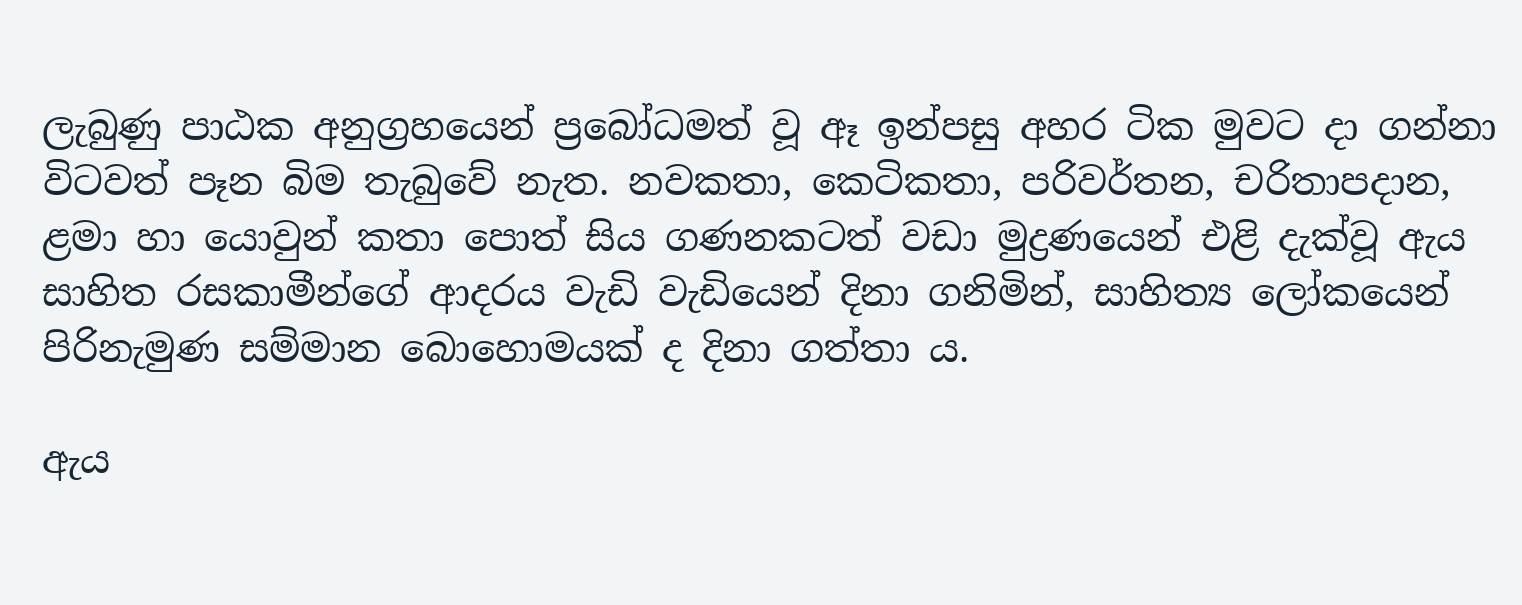ලැබුණු පාඨක අනුග්‍රහයෙන් ප්‍රබෝධමත් වූ ඈ ඉන්පසු අහර ටික මුවට දා ගන්නා විටවත් පෑන බිම තැබුවේ නැත. නවකතා, කෙටිකතා, පරිවර්තන, චරිතාපදාන, ළමා හා යොවුන් කතා පොත් සිය ගණනකටත් වඩා මුද්‍රණයෙන් එළි දැක්වූ ඇය සාහිත රසකාමීන්ගේ ආදරය වැඩි වැඩියෙන් දිනා ගනිමින්, සාහිත්‍ය ලෝකයෙන් පිරිනැමුණ සම්මාන බොහොමයක් ද දිනා ගත්තා ය.

ඇය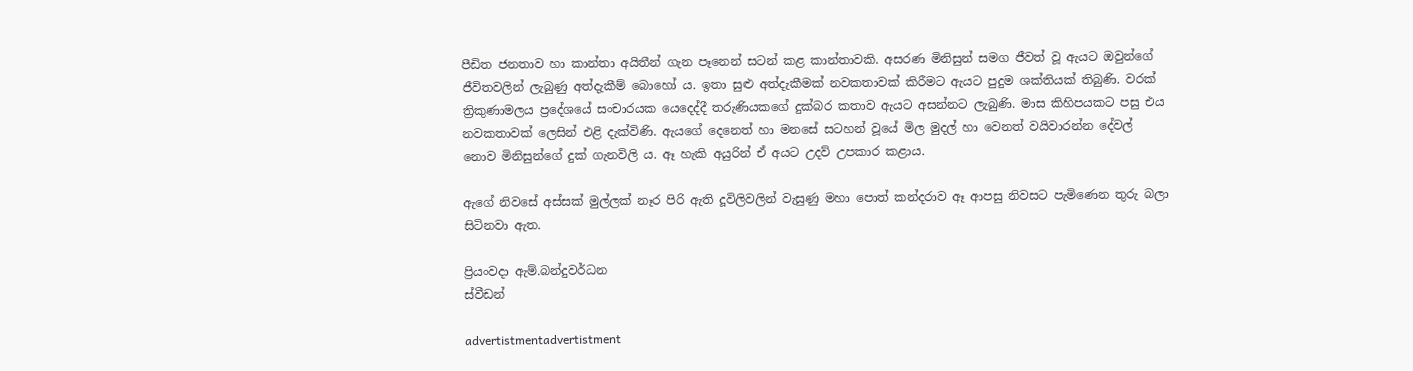පීඩිත ජනතාව හා කාන්තා අයිතීන් ගැන පෑනෙන් සටන් කළ කාන්තාවකි. අසරණ මිනිසුන් සමග ජීවත් වූ ඇයට ඔවුන්ගේ ජීවිතවලින් ලැබුණු අත්දැකීම් බොහෝ ය. ඉතා සුළු අත්දැකීමක් නවකතාවක් කිරීමට ඇයට පුදුම ශක්තියක් තිබුණි. වරක් ත්‍රිකුණාමලය ප්‍රදේශයේ සංචාරයක යෙදෙද්දී තරුණියකගේ දුක්බර කතාව ඇයට අසන්නට ලැබුණි. මාස කිහිපයකට පසු එය නවකතාවක් ලෙසින් එළි දැක්විණි. ඇයගේ දෙනෙත් හා මනසේ සටහන් වූයේ මිල මුදල් හා වෙනත් වයිවාරන්න දේවල් නොව මිනිසුන්ගේ දුක් ගැනවිලි ය. ඈ හැකි අයුරින් ඒ අයට උදව් උපකාර කළාය.

ඇගේ නිවසේ අස්සක් මුල්ලක් නෑර පිරි ඇති දූවිලිවලින් වැසුණු මහා පොත් කන්දරාව ඈ ආපසු නිවසට පැමිණෙන තුරු බලා සිටිනවා ඇත.

ප්‍රියංවදා ඇම්.බන්දුවර්ධන
ස්වීඩන්

advertistmentadvertistment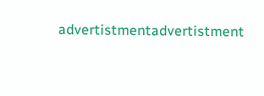advertistmentadvertistment